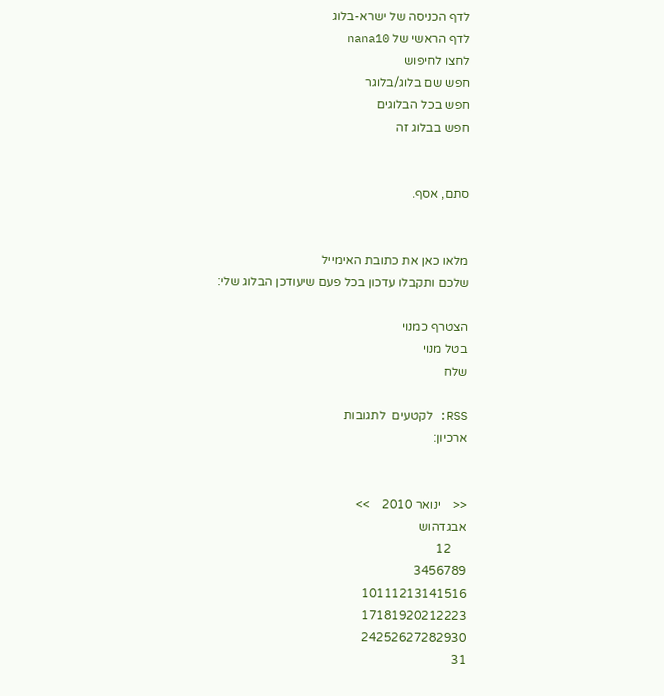לדף הכניסה של ישרא-בלוג
לדף הראשי של nana10
לחצו לחיפוש
חפש שם בלוג/בלוגר
חפש בכל הבלוגים
חפש בבלוג זה


סתם, אסף.


מלאו כאן את כתובת האימייל
שלכם ותקבלו עדכון בכל פעם שיעודכן הבלוג שלי:

הצטרף כמנוי
בטל מנוי
שלח

RSS: לקטעים  לתגובות
ארכיון:


<<    ינואר 2010    >>
אבגדהוש
     12
3456789
10111213141516
17181920212223
24252627282930
31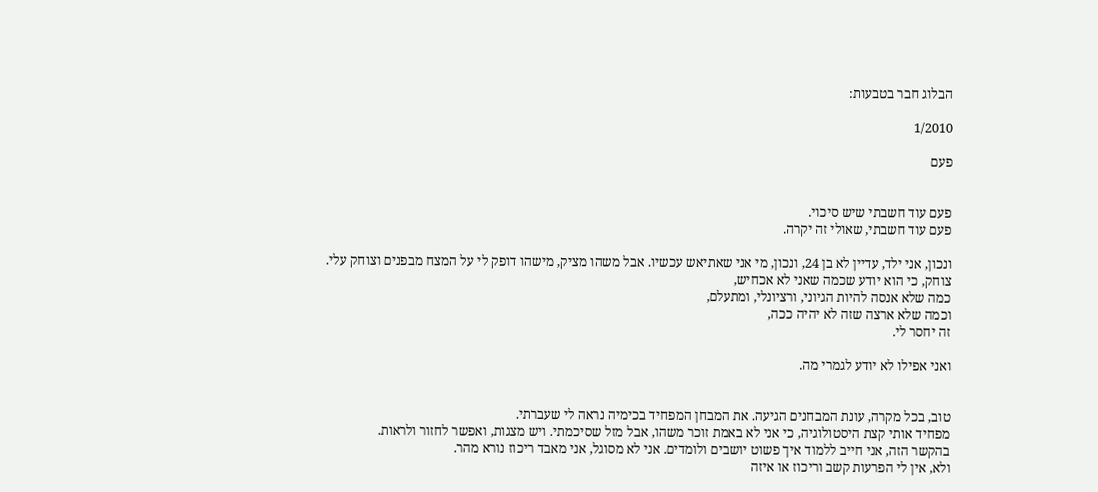הבלוג חבר בטבעות:

1/2010

פעם


פעם עוד חשבתי שיש סיכוי.
פעם עוד חשבתי, שאולי זה יקרה.

ונכון, אני ילד, עדיין לא בן 24, ונכון, מי אני שאתיאש עכשיו. אבל משהו מציק, מישהו דופק לי על המצח מבפנים וצוחק עלי.
צוחק, כי הוא יודע שכמה שאני לא אכחיש,
כמה שלא אנסה להיות הגיוני, ורציונלי, ומתעלם,
וכמה שלא ארצה שזה לא יהיה ככה,
זה יחסר לי.

ואני אפילו לא יודע לגמרי מה.


טוב, בכל מקרה, עונת המבחנים הגיעה. את המבחן המפחיד בכימיה נראה לי שעברתי.
מפחיד אותי קצת היסטולוגיה, כי אני לא באמת זוכר משהו, אבל מזל שסיכמתי. ויש מצגות, ואפשר לחזור ולראות.
בהקשר הזה, אני חייב ללמוד איך פשוט יושבים ולומדים. אני לא מסוגל, אני מאבד ריכוז נורא מהר.
ולא, אין לי הפרעות קשב וריכוז או איזה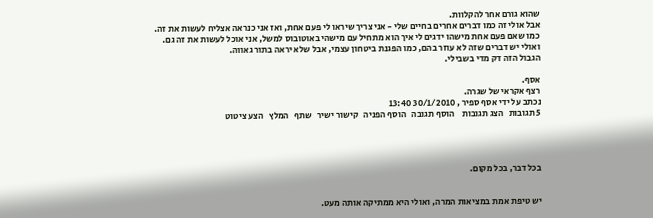שהוא גורם אחר להקלוות.
אבל אולי זה כמו דברים אחרים בחיים שלי - אני צריך שיראו לי פעם אחת, ואז אני כנראה אצליח לעשות את זה.
כמו שאם פעם אחת מישהו ידגים לי איך הוא מתחיל עם מישהי באוטובוס למשל, אני אוכל לעשות את זה גם.
ואולי יש דברים שזה לא עוזר בהם, כמו הפגנת ביטחון עצמי, אבל שלא יראה בתור גאווה.
הגבול הזה דק מדי בשבילי.

אסף.
רצף אקראי של שגרה.
נכתב על ידי אסף ספיר , 30/1/2010 13:40
5 תגובות   הצג תגובות    הוסף תגובה   הוסף הפניה   קישור ישיר   שתף   המלץ   הצע ציטוט




בכל דבר, בכל מקום.


יש טיפת אמת במציאות המרה, ואולי היא ממתיקה אותה מעט.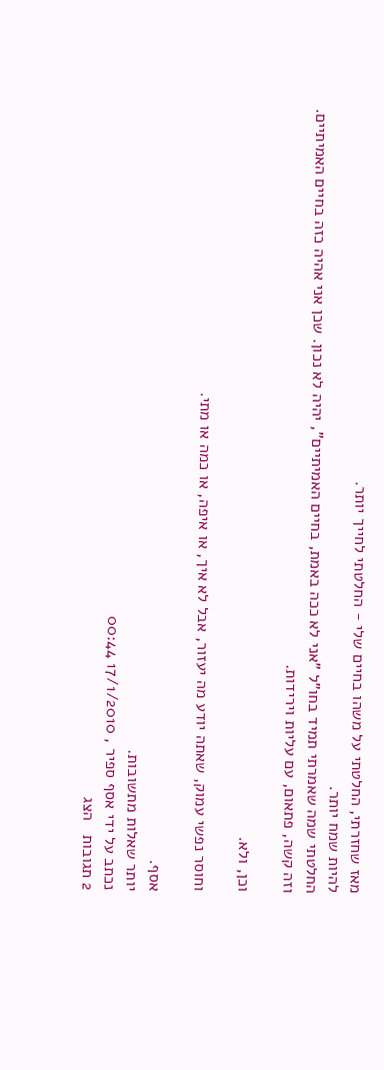מאז שחזרתי, החלטתי על משהו בחיים שלי - החלטתי לחייך יותר.
להיות שמח יותר.
החלטתי שמה שאמרתי תמיד בחו"ל "אני לא ככה באמת, בחיים האמיתיים", יהיה לא נכון. שכן אני אהיה כזה בחיים האמיתיים.
וזה קשה, פתאום, עם עליות וירידות.

וכן, ולא.

וחוסר נפשי עמוק, שאתה יודע מה יעזור, אבל לא איך, או איפה, או כמה או מתי.

אסף.
יותר שאלות מתשובות.
נכתב על ידי אסף ספיר , 17/1/2010 00:44
2 תגובות   הצג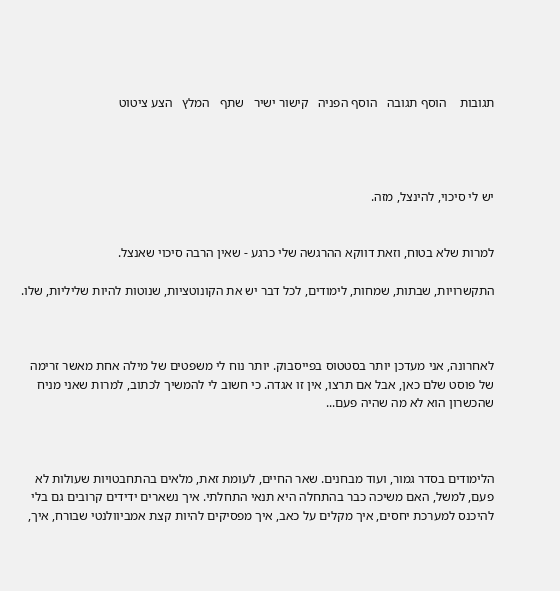תגובות    הוסף תגובה   הוסף הפניה   קישור ישיר   שתף   המלץ   הצע ציטוט




יש לי סיכוי, להינצל, מזה.


למרות שלא בטוח, וזאת דווקא ההרגשה שלי כרגע - שאין הרבה סיכוי שאנצל.

התקשרויות, שבתות, שמחות, לימודים, לכל דבר יש את הקונוטציות, שנוטות להיות שליליות, שלו.



לאחרונה, אני מעדכן יותר בסטטוס בפייסבוק. יותר נוח לי משפטים של מילה אחת מאשר זרימה של פוסט שלם כאן, אבל אם תרצו, אין זו אגדה. כי חשוב לי להמשיך לכתוב, למרות שאני מניח שהכשרון הוא לא מה שהיה פעם...



הלימודים בסדר גמור, ועוד מבחנים. שאר החיים, לעומת זאת, מלאים בהתחבטויות שעולות לא פעם, למשל, האם משיכה כבר בהתחלה היא תנאי התחלתי. איך נשארים ידידים קרובים גם בלי להיכנס למערכת יחסים, איך מקלים על כאב, איך מפסיקים להיות קצת אמביוולנטי שבורח, איך,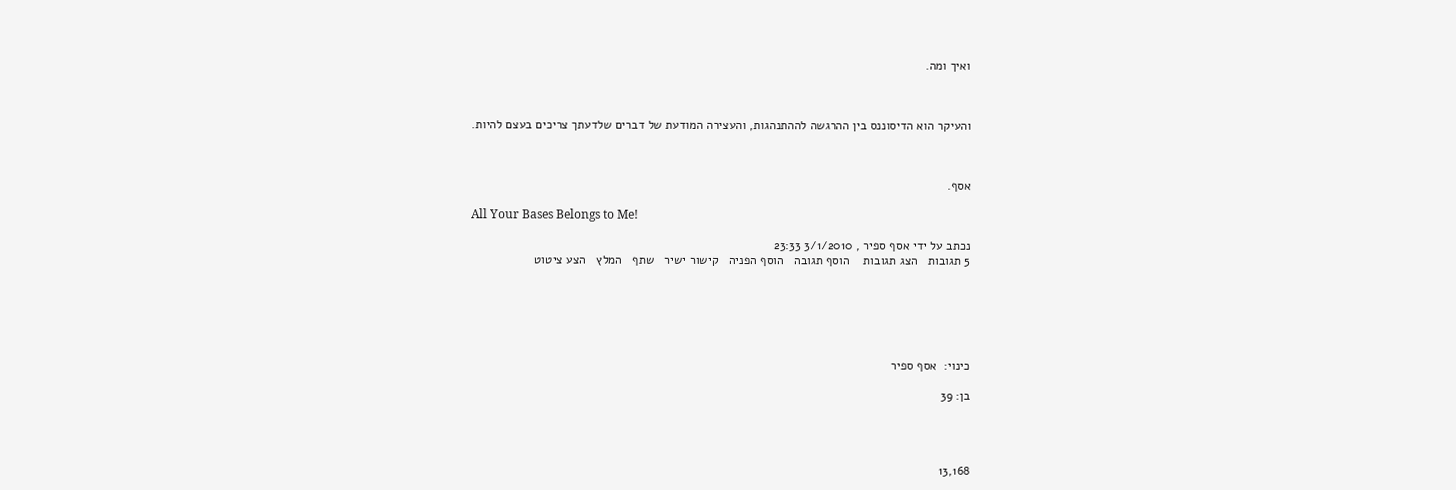ואיך ומה.



והעיקר הוא הדיסוננס בין ההרגשה לההתנהגות, והעצירה המודעת של דברים שלדעתך צריכים בעצם להיות.



אסף.

All Your Bases Belongs to Me!

נכתב על ידי אסף ספיר , 3/1/2010 23:33
5 תגובות   הצג תגובות    הוסף תגובה   הוסף הפניה   קישור ישיר   שתף   המלץ   הצע ציטוט






כינוי:  אסף ספיר

בן: 39




13,168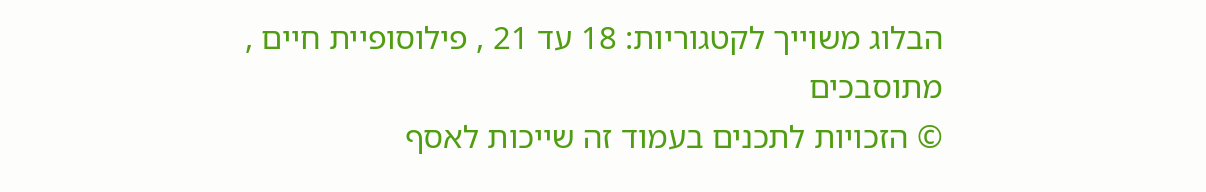הבלוג משוייך לקטגוריות: 18 עד 21 , פילוסופיית חיים , מתוסבכים
© הזכויות לתכנים בעמוד זה שייכות לאסף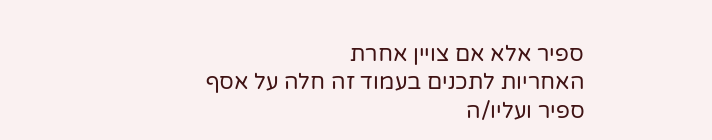ספיר אלא אם צויין אחרת
האחריות לתכנים בעמוד זה חלה על אסף ספיר ועליו/ה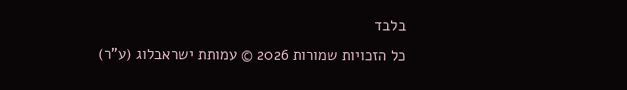בלבד
כל הזכויות שמורות 2026 © עמותת ישראבלוג (ע"ר)